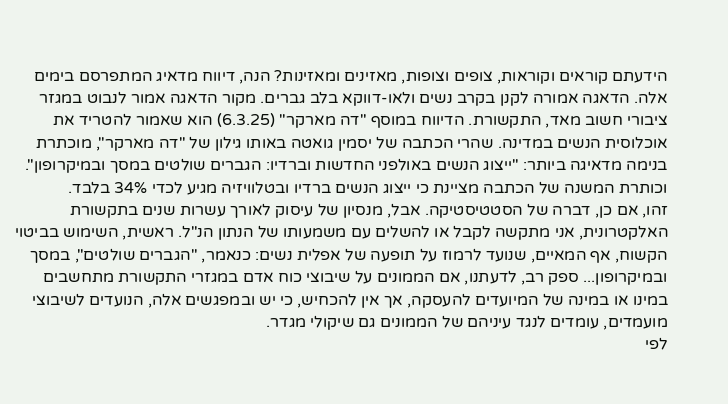הידעתם קוראים וקוראות, צופים וצופות, מאזינים ומאזינות? הנה, דיווח מדאיג המתפרסם בימים אלה. הדאגה אמורה לקנן בקרב נשים ולאו-דווקא בלב גברים. מקור הדאגה אמור לנבוט במגזר ציבורי חשוב מאד, התקשורת. הדיווח במוסף "דה מארקר" (6.3.25) הוא שאמור להטריד את אוכלוסית הנשים במדינה. שהרי הכתבה של יסמין גואטה באותו גילון של "דה מארקר", מוכתרת בנימה מדאיגה ביותר: "ייצוג הנשים באולפני החדשות וברדיו: הגברים שולטים במסך ובמיקרופון". וכותרת המשנה של הכתבה מציינת כי ייצוג הנשים ברדיו ובטלוויזיה מגיע לכדי 34% בלבד.
זהו, אם כן, דברה של הסטטיסטיקה. אבל, מנסיון של עיסוק לאורך עשרות שנים בתקשורת האלקטרונית, אני מתקשה לקבל או להשלים עם משמעותו של הנתון הנ"ל. ראשית, השימוש בביטוי הקשוח, אף המאיים, שנועד לרמוז על תופעה של אפלית נשים: כנאמר, "הגברים שולטים", במסך ובמיקרופון... ספק רב, לדעתנו, אם הממונים על שיבוצי כוח אדם במגזרי התקשורת מתחשבים במינו או במינה של המיועדים להעסקה, אך אין להכחיש, כי יש ובמפגשים אלה, הנועדים לשיבוצי מועמדים, עומדים לנגד עיניהם של הממונים גם שיקולי מגדר.
לפי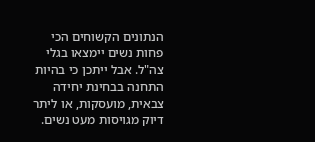הנתונים הקשוחים הכי פחות נשים יימצאו בגלי צה"ל. אבל ייתכן כי בהיות התחנה בבחינת יחידה צבאית, מועסקות, או ליתר דיוק מגויסות מעט נשים.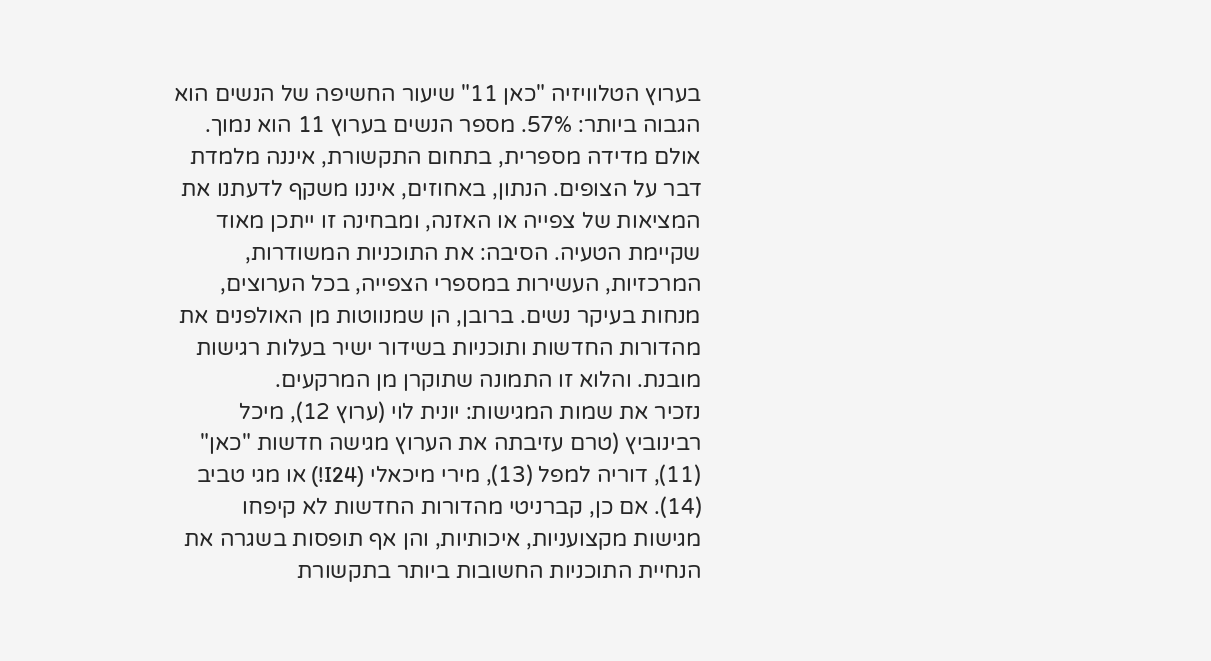בערוץ הטלוויזיה "כאן 11" שיעור החשיפה של הנשים הוא הגבוה ביותר: 57%. מספר הנשים בערוץ 11 הוא נמוך. אולם מדידה מספרית, בתחום התקשורת, איננה מלמדת דבר על הצופים. הנתון, באחוזים, איננו משקף לדעתנו את המציאות של צפייה או האזנה, ומבחינה זו ייתכן מאוד שקיימת הטעיה. הסיבה: את התוכניות המשודרות, המרכזיות, העשירות במספרי הצפייה, בכל הערוצים, מנחות בעיקר נשים. ברובן, הן שמנווטות מן האולפנים את מהדורות החדשות ותוכניות בשידור ישיר בעלות רגישות מובנת. והלוא זו התמונה שתוקרן מן המרקעים.
נזכיר את שמות המגישות: יונית לוי (ערוץ 12), מיכל רבינוביץ (טרם עזיבתה את הערוץ מגישה חדשות "כאן" (11), דוריה למפל (13), מירי מיכאלי (I24!) או מגי טביב (14). אם כן, קברניטי מהדורות החדשות לא קיפחו מגישות מקצועניות, איכותיות, והן אף תופסות בשגרה את הנחיית התוכניות החשובות ביותר בתקשורת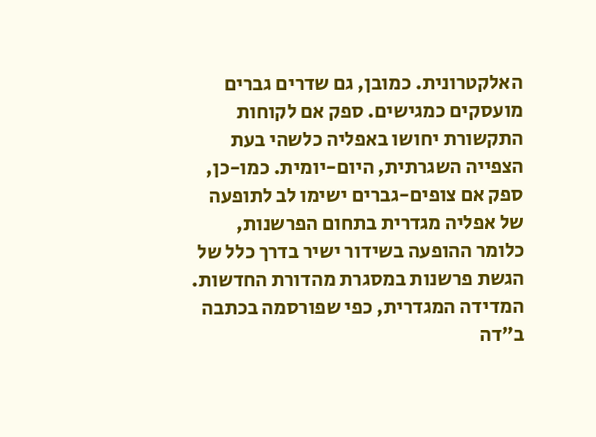האלקטרונית. כמובן, גם שדרים גברים מועסקים כמגישים. ספק אם לקוחות התקשורת יחושו באפליה כלשהי בעת הצפייה השגרתית, היום-יומית. כמו-כן, ספק אם צופים-גברים ישימו לב לתופעה של אפליה מגדרית בתחום הפרשנות, כלומר ההופעה בשידור ישיר בדרך כלל של הגשת פרשנות במסגרת מהדורת החדשות.
המדידה המגדרית, כפי שפורסמה בכתבה ב"דה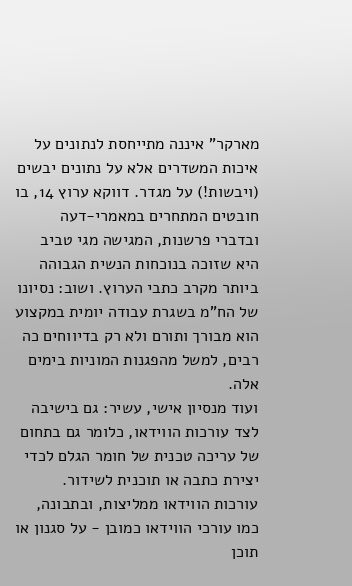מארקר" איננה מתייחסת לנתונים על איכות המשדרים אלא על נתונים יבשים (ויבשות!) על מגדר. דווקא ערוץ 14, בו חובטים המתחרים במאמרי-דעה ובדברי פרשנות, המגישה מגי טביב היא שזוכה בנוכחות הנשית הגבוהה ביותר מקרב כתבי הערוץ. ושוב: נסיונו של הח"מ בשגרת עבודה יומית במקצוע הוא מבורך ותורם ולא רק בדיווחים כה רבים, למשל מהפגנות המוניות בימים אלה.
ועוד מנסיון אישי, עשיר: גם בישיבה לצד עורכות הווידאו, כלומר גם בתחום של עריכה טכנית של חומר הגלם לכדי יצירת כתבה או תוכנית לשידור. עורכות הווידאו ממליצות, ובתבונה, כמו עורכי הווידאו כמובן - על סגנון או תוכן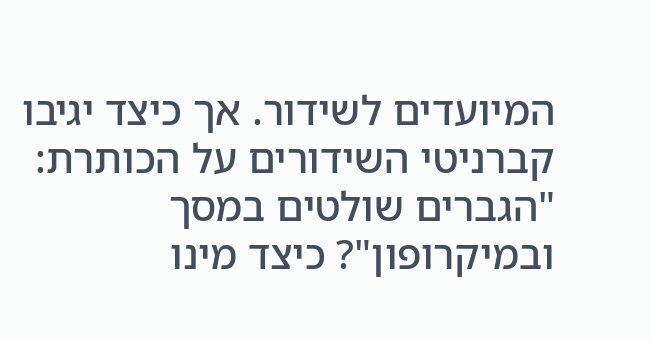המיועדים לשידור. אך כיצד יגיבו קברניטי השידורים על הכותרת: "הגברים שולטים במסך ובמיקרופון"? כיצד מינו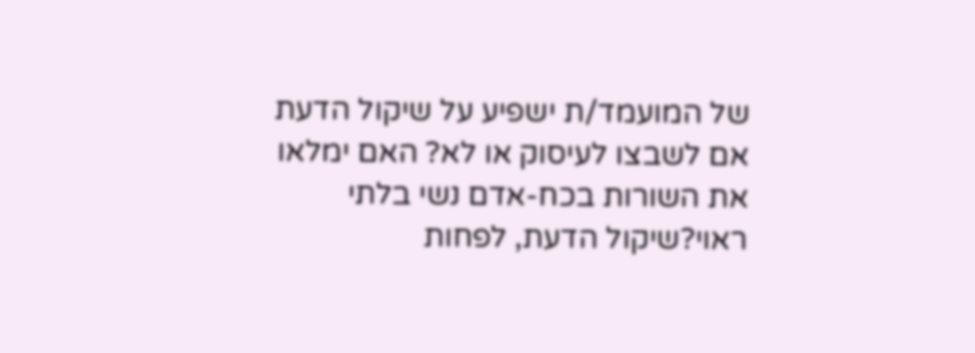של המועמד/ת ישפיע על שיקול הדעת אם לשבצו לעיסוק או לא? האם ימלאו את השורות בכח-אדם נשי בלתי ראוי?שיקול הדעת, לפחות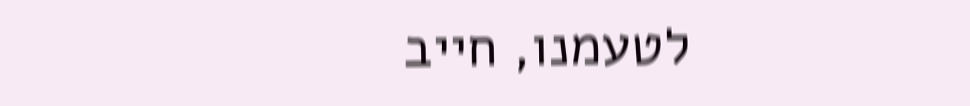לטעמנו, חייב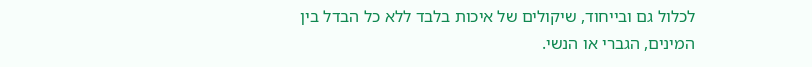לכלול גם ובייחוד, שיקולים של איכות בלבד ללא כל הבדל בין המינים, הגברי או הנשי.